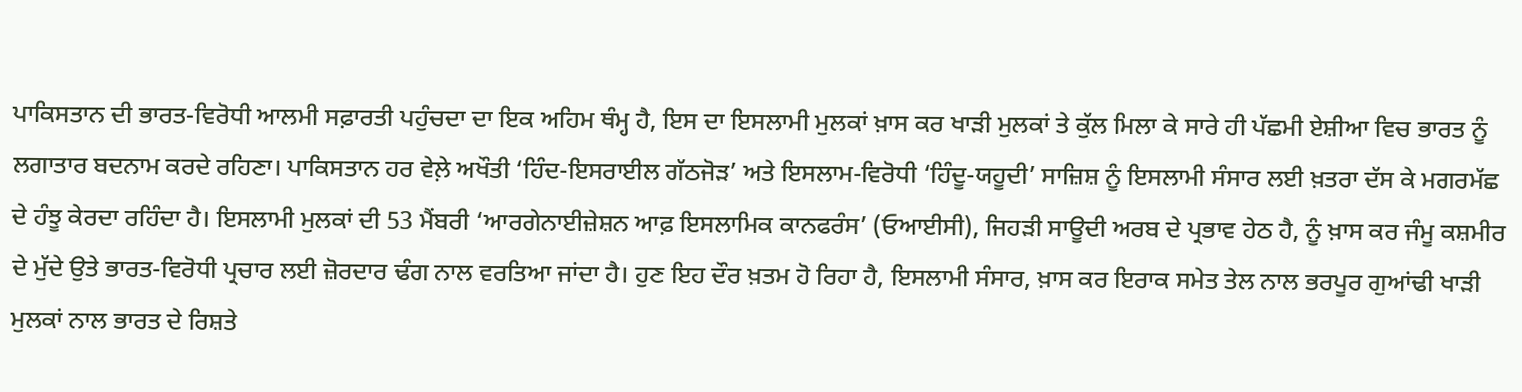ਪਾਕਿਸਤਾਨ ਦੀ ਭਾਰਤ-ਵਿਰੋਧੀ ਆਲਮੀ ਸਫ਼ਾਰਤੀ ਪਹੁੰਚਦਾ ਦਾ ਇਕ ਅਹਿਮ ਥੰਮ੍ਹ ਹੈ, ਇਸ ਦਾ ਇਸਲਾਮੀ ਮੁਲਕਾਂ ਖ਼ਾਸ ਕਰ ਖਾੜੀ ਮੁਲਕਾਂ ਤੇ ਕੁੱਲ ਮਿਲਾ ਕੇ ਸਾਰੇ ਹੀ ਪੱਛਮੀ ਏਸ਼ੀਆ ਵਿਚ ਭਾਰਤ ਨੂੰ ਲਗਾਤਾਰ ਬਦਨਾਮ ਕਰਦੇ ਰਹਿਣਾ। ਪਾਕਿਸਤਾਨ ਹਰ ਵੇਲ਼ੇ ਅਖੌਤੀ ‘ਹਿੰਦ-ਇਸਰਾਈਲ ਗੱਠਜੋੜ’ ਅਤੇ ਇਸਲਾਮ-ਵਿਰੋਧੀ ‘ਹਿੰਦੂ-ਯਹੂਦੀ’ ਸਾਜ਼ਿਸ਼ ਨੂੰ ਇਸਲਾਮੀ ਸੰਸਾਰ ਲਈ ਖ਼ਤਰਾ ਦੱਸ ਕੇ ਮਗਰਮੱਛ ਦੇ ਹੰਝੂ ਕੇਰਦਾ ਰਹਿੰਦਾ ਹੈ। ਇਸਲਾਮੀ ਮੁਲਕਾਂ ਦੀ 53 ਮੈਂਬਰੀ ‘ਆਰਗੇਨਾਈਜ਼ੇਸ਼ਨ ਆਫ਼ ਇਸਲਾਮਿਕ ਕਾਨਫਰੰਸ’ (ਓਆਈਸੀ), ਜਿਹੜੀ ਸਾਊਦੀ ਅਰਬ ਦੇ ਪ੍ਰਭਾਵ ਹੇਠ ਹੈ, ਨੂੰ ਖ਼ਾਸ ਕਰ ਜੰਮੂ ਕਸ਼ਮੀਰ ਦੇ ਮੁੱਦੇ ਉਤੇ ਭਾਰਤ-ਵਿਰੋਧੀ ਪ੍ਰਚਾਰ ਲਈ ਜ਼ੋਰਦਾਰ ਢੰਗ ਨਾਲ ਵਰਤਿਆ ਜਾਂਦਾ ਹੈ। ਹੁਣ ਇਹ ਦੌਰ ਖ਼ਤਮ ਹੋ ਰਿਹਾ ਹੈ, ਇਸਲਾਮੀ ਸੰਸਾਰ, ਖ਼ਾਸ ਕਰ ਇਰਾਕ ਸਮੇਤ ਤੇਲ ਨਾਲ ਭਰਪੂਰ ਗੁਆਂਢੀ ਖਾੜੀ ਮੁਲਕਾਂ ਨਾਲ ਭਾਰਤ ਦੇ ਰਿਸ਼ਤੇ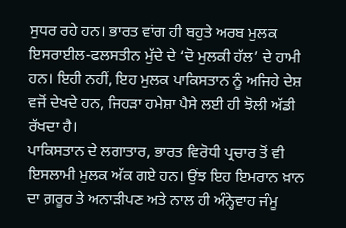ਸੁਧਰ ਰਹੇ ਹਨ। ਭਾਰਤ ਵਾਂਗ ਹੀ ਬਹੁਤੇ ਅਰਬ ਮੁਲਕ ਇਸਰਾਈਲ-ਫਲਸਤੀਨ ਮੁੱਦੇ ਦੇ ‘ਦੋ ਮੁਲਕੀ ਹੱਲ’ ਦੇ ਹਾਮੀ ਹਨ। ਇਹੀ ਨਹੀਂ, ਇਹ ਮੁਲਕ ਪਾਕਿਸਤਾਨ ਨੂੰ ਅਜਿਹੇ ਦੇਸ਼ ਵਜੋਂ ਦੇਖਦੇ ਹਨ, ਜਿਹੜਾ ਹਮੇਸ਼ਾ ਪੈਸੇ ਲਈ ਹੀ ਝੋਲੀ ਅੱਡੀ ਰੱਖਦਾ ਹੈ।
ਪਾਕਿਸਤਾਨ ਦੇ ਲਗਾਤਾਰ, ਭਾਰਤ ਵਿਰੋਧੀ ਪ੍ਰਚਾਰ ਤੋਂ ਵੀ ਇਸਲਾਮੀ ਮੁਲਕ ਅੱਕ ਗਏ ਹਨ। ਉਂਝ ਇਹ ਇਮਰਾਨ ਖ਼ਾਨ ਦਾ ਗ਼ਰੂਰ ਤੇ ਅਨਾੜੀਪਣ ਅਤੇ ਨਾਲ ਹੀ ਅੰਨ੍ਹੇਵਾਹ ਜੰਮੂ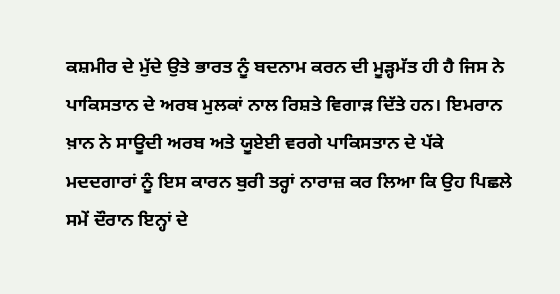ਕਸ਼ਮੀਰ ਦੇ ਮੁੱਦੇ ਉਤੇ ਭਾਰਤ ਨੂੰ ਬਦਨਾਮ ਕਰਨ ਦੀ ਮੂੜ੍ਹਮੱਤ ਹੀ ਹੈ ਜਿਸ ਨੇ ਪਾਕਿਸਤਾਨ ਦੇ ਅਰਬ ਮੁਲਕਾਂ ਨਾਲ ਰਿਸ਼ਤੇ ਵਿਗਾੜ ਦਿੱਤੇ ਹਨ। ਇਮਰਾਨ ਖ਼ਾਨ ਨੇ ਸਾਊਦੀ ਅਰਬ ਅਤੇ ਯੂਏਈ ਵਰਗੇ ਪਾਕਿਸਤਾਨ ਦੇ ਪੱਕੇ ਮਦਦਗਾਰਾਂ ਨੂੰ ਇਸ ਕਾਰਨ ਬੁਰੀ ਤਰ੍ਹਾਂ ਨਾਰਾਜ਼ ਕਰ ਲਿਆ ਕਿ ਉਹ ਪਿਛਲੇ ਸਮੇਂ ਦੌਰਾਨ ਇਨ੍ਹਾਂ ਦੇ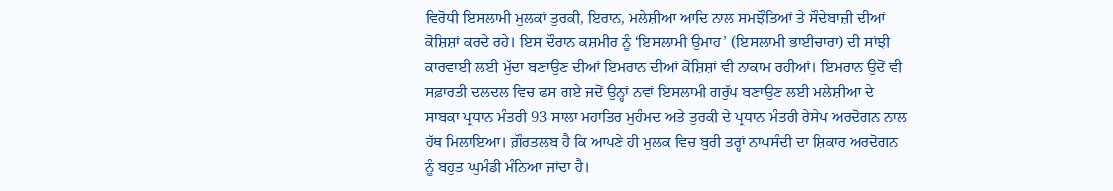ਵਿਰੋਧੀ ਇਸਲਾਮੀ ਮੁਲਕਾਂ ਤੁਰਕੀ, ਇਰਾਨ, ਮਲੇਸ਼ੀਆ ਆਦਿ ਨਾਲ ਸਮਝੌਤਿਆਂ ਤੇ ਸੌਦੇਬਾਜ਼ੀ ਦੀਆਂ ਕੋਸ਼ਿਸ਼ਾਂ ਕਰਦੇ ਰਹੇ। ਇਸ ਦੌਰਾਨ ਕਸ਼ਮੀਰ ਨੂੰ ‘ਇਸਲਾਮੀ ਉਮਾਹ’ (ਇਸਲਾਮੀ ਭਾਈਚਾਰਾ) ਦੀ ਸਾਂਝੀ ਕਾਰਵਾਈ ਲਈ ਮੁੱਦਾ ਬਣਾਉਣ ਦੀਆਂ ਇਮਰਾਨ ਦੀਆਂ ਕੋਸ਼ਿਸ਼ਾਂ ਵੀ ਨਾਕਾਮ ਰਹੀਆਂ। ਇਮਰਾਨ ਉਦੋਂ ਵੀ ਸਫ਼ਾਰਤੀ ਦਲਦਲ ਵਿਚ ਫਸ ਗਏ ਜਦੋਂ ਉਨ੍ਹਾਂ ਨਵਾਂ ਇਸਲਾਮੀ ਗਰੁੱਪ ਬਣਾਉਣ ਲਈ ਮਲੇਸ਼ੀਆ ਦੇ ਸਾਬਕਾ ਪ੍ਰਧਾਨ ਮੰਤਰੀ 93 ਸਾਲਾ ਮਹਾਤਿਰ ਮੁਹੰਮਦ ਅਤੇ ਤੁਰਕੀ ਦੇ ਪ੍ਰਧਾਨ ਮੰਤਰੀ ਰੇਸੇਪ ਅਰਦੋਗਨ ਨਾਲ ਹੱਥ ਮਿਲਾਇਆ। ਗ਼ੌਰਤਲਬ ਹੈ ਕਿ ਆਪਣੇ ਹੀ ਮੁਲਕ ਵਿਚ ਬੁਰੀ ਤਰ੍ਹਾਂ ਨਾਪਸੰਦੀ ਦਾ ਸ਼ਿਕਾਰ ਅਰਦੋਗਨ ਨੂੰ ਬਹੁਤ ਘੁਮੰਡੀ ਮੰਨਿਆ ਜਾਂਦਾ ਹੈ।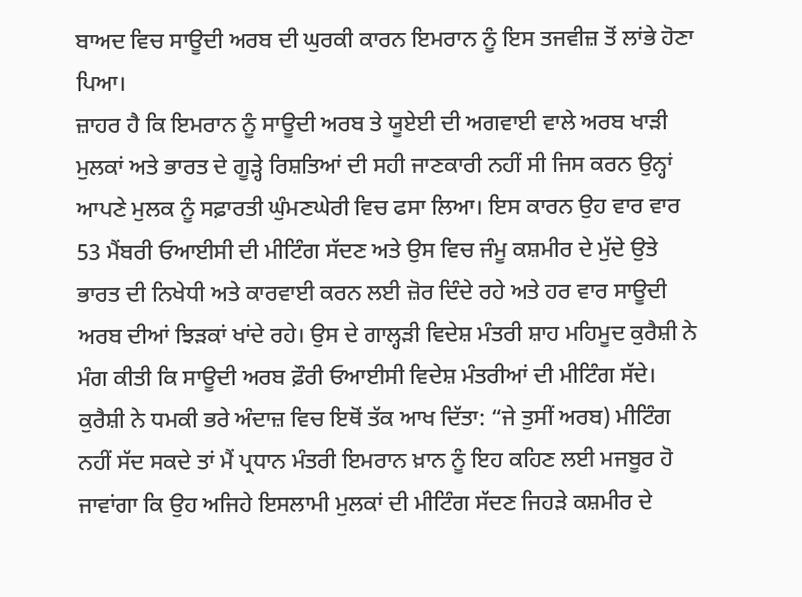ਬਾਅਦ ਵਿਚ ਸਾਊਦੀ ਅਰਬ ਦੀ ਘੁਰਕੀ ਕਾਰਨ ਇਮਰਾਨ ਨੂੰ ਇਸ ਤਜਵੀਜ਼ ਤੋਂ ਲਾਂਭੇ ਹੋਣਾ ਪਿਆ।
ਜ਼ਾਹਰ ਹੈ ਕਿ ਇਮਰਾਨ ਨੂੰ ਸਾਊਦੀ ਅਰਬ ਤੇ ਯੂਏਈ ਦੀ ਅਗਵਾਈ ਵਾਲੇ ਅਰਬ ਖਾੜੀ ਮੁਲਕਾਂ ਅਤੇ ਭਾਰਤ ਦੇ ਗੂੜ੍ਹੇ ਰਿਸ਼ਤਿਆਂ ਦੀ ਸਹੀ ਜਾਣਕਾਰੀ ਨਹੀਂ ਸੀ ਜਿਸ ਕਰਨ ਉਨ੍ਹਾਂ ਆਪਣੇ ਮੁਲਕ ਨੂੰ ਸਫ਼ਾਰਤੀ ਘੁੰਮਣਘੇਰੀ ਵਿਚ ਫਸਾ ਲਿਆ। ਇਸ ਕਾਰਨ ਉਹ ਵਾਰ ਵਾਰ 53 ਮੈਂਬਰੀ ਓਆਈਸੀ ਦੀ ਮੀਟਿੰਗ ਸੱਦਣ ਅਤੇ ਉਸ ਵਿਚ ਜੰਮੂ ਕਸ਼ਮੀਰ ਦੇ ਮੁੱਦੇ ਉਤੇ ਭਾਰਤ ਦੀ ਨਿਖੇਧੀ ਅਤੇ ਕਾਰਵਾਈ ਕਰਨ ਲਈ ਜ਼ੋਰ ਦਿੰਦੇ ਰਹੇ ਅਤੇ ਹਰ ਵਾਰ ਸਾਊਦੀ ਅਰਬ ਦੀਆਂ ਝਿੜਕਾਂ ਖਾਂਦੇ ਰਹੇ। ਉਸ ਦੇ ਗਾਲ੍ਹੜੀ ਵਿਦੇਸ਼ ਮੰਤਰੀ ਸ਼ਾਹ ਮਹਿਮੂਦ ਕੁਰੈਸ਼ੀ ਨੇ ਮੰਗ ਕੀਤੀ ਕਿ ਸਾਊਦੀ ਅਰਬ ਫ਼ੌਰੀ ਓਆਈਸੀ ਵਿਦੇਸ਼ ਮੰਤਰੀਆਂ ਦੀ ਮੀਟਿੰਗ ਸੱਦੇ। ਕੁਰੈਸ਼ੀ ਨੇ ਧਮਕੀ ਭਰੇ ਅੰਦਾਜ਼ ਵਿਚ ਇਥੋਂ ਤੱਕ ਆਖ ਦਿੱਤਾ: “ਜੇ ਤੁਸੀਂ ਅਰਬ) ਮੀਟਿੰਗ ਨਹੀਂ ਸੱਦ ਸਕਦੇ ਤਾਂ ਮੈਂ ਪ੍ਰਧਾਨ ਮੰਤਰੀ ਇਮਰਾਨ ਖ਼ਾਨ ਨੂੰ ਇਹ ਕਹਿਣ ਲਈ ਮਜਬੂਰ ਹੋ ਜਾਵਾਂਗਾ ਕਿ ਉਹ ਅਜਿਹੇ ਇਸਲਾਮੀ ਮੁਲਕਾਂ ਦੀ ਮੀਟਿੰਗ ਸੱਦਣ ਜਿਹੜੇ ਕਸ਼ਮੀਰ ਦੇ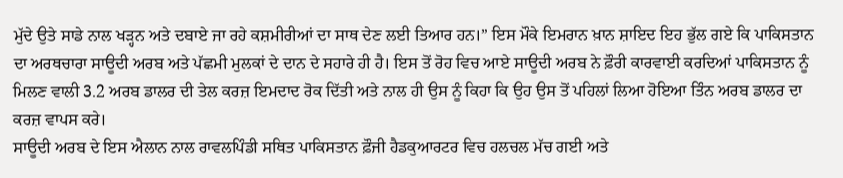ਮੁੱਦੇ ਉਤੇ ਸਾਡੇ ਨਾਲ ਖੜ੍ਹਨ ਅਤੇ ਦਬਾਏ ਜਾ ਰਹੇ ਕਸ਼ਮੀਰੀਆਂ ਦਾ ਸਾਥ ਦੇਣ ਲਈ ਤਿਆਰ ਹਨ।” ਇਸ ਮੌਕੇ ਇਮਰਾਨ ਖ਼ਾਨ ਸ਼ਾਇਦ ਇਹ ਭੁੱਲ ਗਏ ਕਿ ਪਾਕਿਸਤਾਨ ਦਾ ਅਰਥਚਾਰਾ ਸਾਊਦੀ ਅਰਬ ਅਤੇ ਪੱਛਮੀ ਮੁਲਕਾਂ ਦੇ ਦਾਨ ਦੇ ਸਹਾਰੇ ਹੀ ਹੈ। ਇਸ ਤੋਂ ਰੋਹ ਵਿਚ ਆਏ ਸਾਊਦੀ ਅਰਬ ਨੇ ਫ਼ੌਰੀ ਕਾਰਵਾਈ ਕਰਦਿਆਂ ਪਾਕਿਸਤਾਨ ਨੂੰ ਮਿਲਣ ਵਾਲੀ 3.2 ਅਰਬ ਡਾਲਰ ਦੀ ਤੇਲ ਕਰਜ਼ ਇਮਦਾਦ ਰੋਕ ਦਿੱਤੀ ਅਤੇ ਨਾਲ ਹੀ ਉਸ ਨੂੰ ਕਿਹਾ ਕਿ ਉਹ ਉਸ ਤੋਂ ਪਹਿਲਾਂ ਲਿਆ ਹੋਇਆ ਤਿੰਨ ਅਰਬ ਡਾਲਰ ਦਾ ਕਰਜ਼ ਵਾਪਸ ਕਰੇ।
ਸਾਊਦੀ ਅਰਬ ਦੇ ਇਸ ਐਲਾਨ ਨਾਲ ਰਾਵਲਪਿੰਡੀ ਸਥਿਤ ਪਾਕਿਸਤਾਨ ਫ਼ੌਜੀ ਹੈਡਕੁਆਰਟਰ ਵਿਚ ਹਲਚਲ ਮੱਚ ਗਈ ਅਤੇ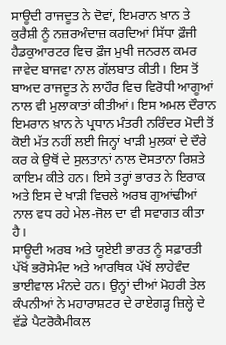ਸਾਊਦੀ ਰਾਜਦੂਤ ਨੇ ਦੋਵਾਂ, ਇਮਰਾਨ ਖ਼ਾਨ ਤੇ ਕੁਰੈਸ਼ੀ ਨੂੰ ਨਜ਼ਰਅੰਦਾਜ਼ ਕਰਦਿਆਂ ਸਿੱਧਾ ਫ਼ੌਜੀ ਹੈਡਕੁਆਰਟਰ ਵਿਚ ਫ਼ੌਜ ਮੁਖੀ ਜਨਰਲ ਕਮਰ ਜਾਵੇਦ ਬਾਜਵਾ ਨਾਲ ਗੱਲਬਾਤ ਕੀਤੀ। ਇਸ ਤੋਂ ਬਾਅਦ ਰਾਜਦੂਤ ਨੇ ਲਾਹੌਰ ਵਿਚ ਵਿਰੋਧੀ ਆਗੂਆਂ ਨਾਲ ਵੀ ਮੁਲਾਕਾਤਾਂ ਕੀਤੀਆਂ। ਇਸ ਅਮਲ ਦੌਰਾਨ ਇਮਰਾਨ ਖ਼ਾਨ ਨੇ ਪ੍ਰਧਾਨ ਮੰਤਰੀ ਨਰਿੰਦਰ ਮੋਦੀ ਤੋਂ ਕੋਈ ਮੱਤ ਨਹੀਂ ਲਈ ਜਿਨ੍ਹਾਂ ਖਾੜੀ ਮੁਲਕਾਂ ਦੇ ਦੌਰੇ ਕਰ ਕੇ ਉਥੋਂ ਦੇ ਸੁਲਤਾਨਾਂ ਨਾਲ ਦੋਸਤਾਨਾ ਰਿਸ਼ਤੇ ਕਾਇਮ ਕੀਤੇ ਹਨ। ਇਸੇ ਤਰ੍ਹਾਂ ਭਾਰਤ ਨੇ ਇਰਾਕ ਅਤੇ ਇਸ ਦੇ ਖਾੜੀ ਵਿਚਲੇ ਅਰਬ ਗੁਆਂਢੀਆਂ ਨਾਲ ਵਧ ਰਹੇ ਮੇਲ-ਜੋਲ ਦਾ ਵੀ ਸਵਾਗਤ ਕੀਤਾ ਹੈ।
ਸਾਊਦੀ ਅਰਬ ਅਤੇ ਯੂਏਈ ਭਾਰਤ ਨੂੰ ਸਫ਼ਾਰਤੀ ਪੱਖੋਂ ਭਰੋਸੇਮੰਦ ਅਤੇ ਆਰਥਿਕ ਪੱਖੋਂ ਲਾਹੇਵੰਦ ਭਾਈਵਾਲ ਮੰਨਦੇ ਹਨ। ਉਨ੍ਹਾਂ ਦੀਆਂ ਮੋਹਰੀ ਤੇਲ ਕੰਪਨੀਆਂ ਨੇ ਮਹਾਰਾਸ਼ਟਰ ਦੇ ਰਾਏਗੜ੍ਹ ਜ਼ਿਲ੍ਹੇ ਦੇ ਵੱਡੇ ਪੈਟਰੋਕੈਮੀਕਲ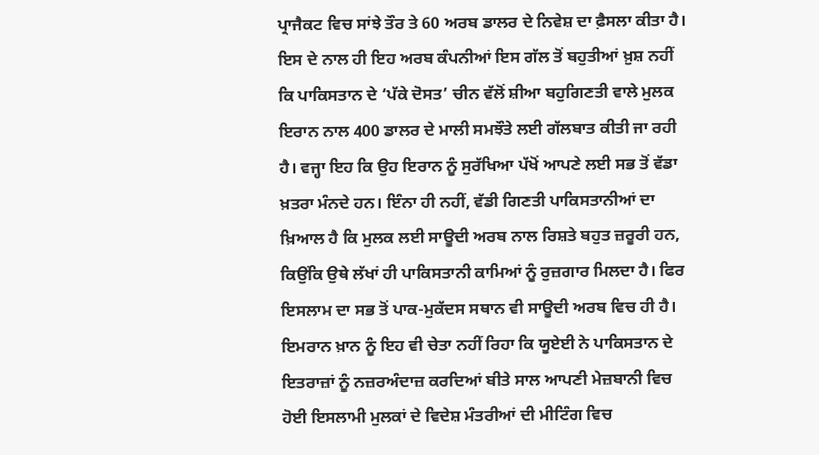ਪ੍ਰਾਜੈਕਟ ਵਿਚ ਸਾਂਝੇ ਤੌਰ ਤੇ 60 ਅਰਬ ਡਾਲਰ ਦੇ ਨਿਵੇਸ਼ ਦਾ ਫ਼ੈਸਲਾ ਕੀਤਾ ਹੈ। ਇਸ ਦੇ ਨਾਲ ਹੀ ਇਹ ਅਰਬ ਕੰਪਨੀਆਂ ਇਸ ਗੱਲ ਤੋਂ ਬਹੁਤੀਆਂ ਖ਼ੁਸ਼ ਨਹੀਂ ਕਿ ਪਾਕਿਸਤਾਨ ਦੇ ‘ਪੱਕੇ ਦੋਸਤ’ ਚੀਨ ਵੱਲੋਂ ਸ਼ੀਆ ਬਹੁਗਿਣਤੀ ਵਾਲੇ ਮੁਲਕ ਇਰਾਨ ਨਾਲ 400 ਡਾਲਰ ਦੇ ਮਾਲੀ ਸਮਝੌਤੇ ਲਈ ਗੱਲਬਾਤ ਕੀਤੀ ਜਾ ਰਹੀ ਹੈ। ਵਜ੍ਹਾ ਇਹ ਕਿ ਉਹ ਇਰਾਨ ਨੂੰ ਸੁਰੱਖਿਆ ਪੱਖੋਂ ਆਪਣੇ ਲਈ ਸਭ ਤੋਂ ਵੱਡਾ ਖ਼ਤਰਾ ਮੰਨਦੇ ਹਨ। ਇੰਨਾ ਹੀ ਨਹੀਂ, ਵੱਡੀ ਗਿਣਤੀ ਪਾਕਿਸਤਾਨੀਆਂ ਦਾ ਖ਼ਿਆਲ ਹੈ ਕਿ ਮੁਲਕ ਲਈ ਸਾਊਦੀ ਅਰਬ ਨਾਲ ਰਿਸ਼ਤੇ ਬਹੁਤ ਜ਼ਰੂਰੀ ਹਨ, ਕਿਉਂਕਿ ਉਥੇ ਲੱਖਾਂ ਹੀ ਪਾਕਿਸਤਾਨੀ ਕਾਮਿਆਂ ਨੂੰ ਰੁਜ਼ਗਾਰ ਮਿਲਦਾ ਹੈ। ਫਿਰ ਇਸਲਾਮ ਦਾ ਸਭ ਤੋਂ ਪਾਕ-ਮੁਕੱਦਸ ਸਥਾਨ ਵੀ ਸਾਊਦੀ ਅਰਬ ਵਿਚ ਹੀ ਹੈ। ਇਮਰਾਨ ਖ਼ਾਨ ਨੂੰ ਇਹ ਵੀ ਚੇਤਾ ਨਹੀਂ ਰਿਹਾ ਕਿ ਯੂਏਈ ਨੇ ਪਾਕਿਸਤਾਨ ਦੇ ਇਤਰਾਜ਼ਾਂ ਨੂੰ ਨਜ਼ਰਅੰਦਾਜ਼ ਕਰਦਿਆਂ ਬੀਤੇ ਸਾਲ ਆਪਣੀ ਮੇਜ਼ਬਾਨੀ ਵਿਚ ਹੋਈ ਇਸਲਾਮੀ ਮੁਲਕਾਂ ਦੇ ਵਿਦੇਸ਼ ਮੰਤਰੀਆਂ ਦੀ ਮੀਟਿੰਗ ਵਿਚ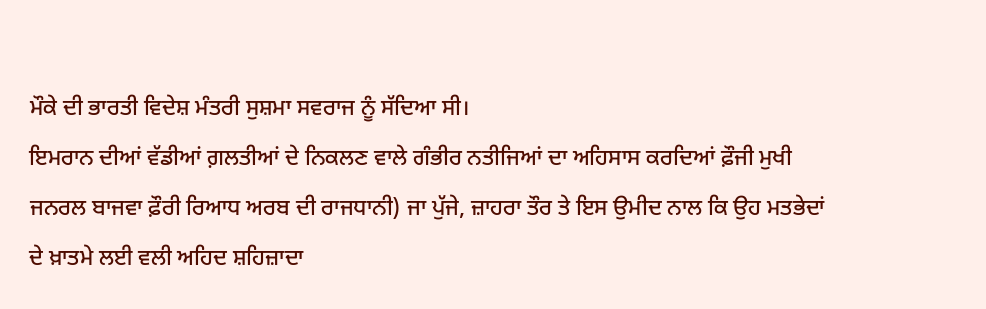ਮੌਕੇ ਦੀ ਭਾਰਤੀ ਵਿਦੇਸ਼ ਮੰਤਰੀ ਸੁਸ਼ਮਾ ਸਵਰਾਜ ਨੂੰ ਸੱਦਿਆ ਸੀ।
ਇਮਰਾਨ ਦੀਆਂ ਵੱਡੀਆਂ ਗ਼ਲਤੀਆਂ ਦੇ ਨਿਕਲਣ ਵਾਲੇ ਗੰਭੀਰ ਨਤੀਜਿਆਂ ਦਾ ਅਹਿਸਾਸ ਕਰਦਿਆਂ ਫ਼ੌਜੀ ਮੁਖੀ ਜਨਰਲ ਬਾਜਵਾ ਫ਼ੌਰੀ ਰਿਆਧ ਅਰਬ ਦੀ ਰਾਜਧਾਨੀ) ਜਾ ਪੁੱਜੇ, ਜ਼ਾਹਰਾ ਤੌਰ ਤੇ ਇਸ ਉਮੀਦ ਨਾਲ ਕਿ ਉਹ ਮਤਭੇਦਾਂ ਦੇ ਖ਼ਾਤਮੇ ਲਈ ਵਲੀ ਅਹਿਦ ਸ਼ਹਿਜ਼ਾਦਾ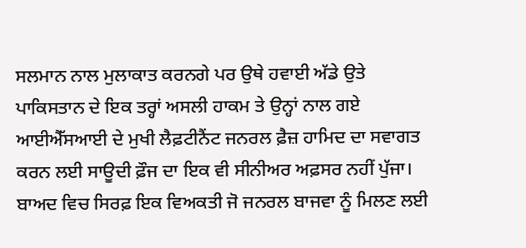ਸਲਮਾਨ ਨਾਲ ਮੁਲਾਕਾਤ ਕਰਨਗੇ ਪਰ ਉਥੇ ਹਵਾਈ ਅੱਡੇ ਉਤੇ ਪਾਕਿਸਤਾਨ ਦੇ ਇਕ ਤਰ੍ਹਾਂ ਅਸਲੀ ਹਾਕਮ ਤੇ ਉਨ੍ਹਾਂ ਨਾਲ ਗਏ ਆਈਐੱਸਆਈ ਦੇ ਮੁਖੀ ਲੈਫ਼ਟੀਨੈਂਟ ਜਨਰਲ ਫ਼ੈਜ਼ ਹਾਮਿਦ ਦਾ ਸਵਾਗਤ ਕਰਨ ਲਈ ਸਾਊਦੀ ਫ਼ੌਜ ਦਾ ਇਕ ਵੀ ਸੀਨੀਅਰ ਅਫ਼ਸਰ ਨਹੀਂ ਪੁੱਜਾ। ਬਾਅਦ ਵਿਚ ਸਿਰਫ਼ ਇਕ ਵਿਅਕਤੀ ਜੋ ਜਨਰਲ ਬਾਜਵਾ ਨੂੰ ਮਿਲਣ ਲਈ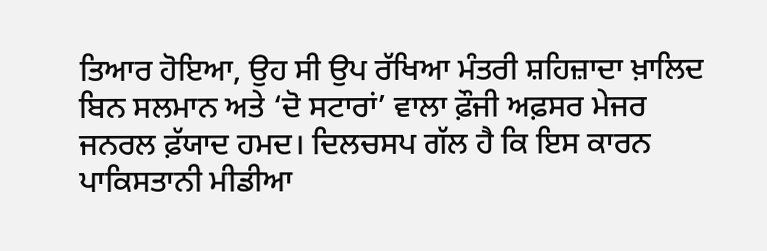ਤਿਆਰ ਹੋਇਆ, ਉਹ ਸੀ ਉਪ ਰੱਖਿਆ ਮੰਤਰੀ ਸ਼ਹਿਜ਼ਾਦਾ ਖ਼ਾਲਿਦ ਬਿਨ ਸਲਮਾਨ ਅਤੇ ‘ਦੋ ਸਟਾਰਾਂ’ ਵਾਲਾ ਫ਼ੌਜੀ ਅਫ਼ਸਰ ਮੇਜਰ ਜਨਰਲ ਫ਼ੱਯਾਦ ਹਮਦ। ਦਿਲਚਸਪ ਗੱਲ ਹੈ ਕਿ ਇਸ ਕਾਰਨ ਪਾਕਿਸਤਾਨੀ ਮੀਡੀਆ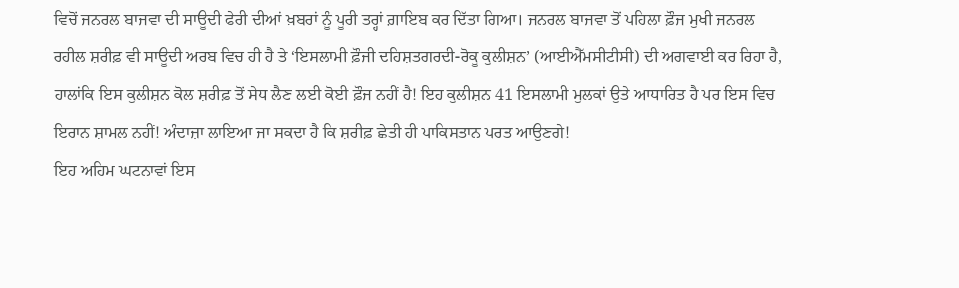ਵਿਚੋਂ ਜਨਰਲ ਬਾਜਵਾ ਦੀ ਸਾਊਦੀ ਫੇਰੀ ਦੀਆਂ ਖ਼ਬਰਾਂ ਨੂੰ ਪੂਰੀ ਤਰ੍ਹਾਂ ਗ਼ਾਇਬ ਕਰ ਦਿੱਤਾ ਗਿਆ। ਜਨਰਲ ਬਾਜਵਾ ਤੋਂ ਪਹਿਲਾ ਫ਼ੌਜ ਮੁਖੀ ਜਨਰਲ ਰਹੀਲ ਸ਼ਰੀਫ਼ ਵੀ ਸਾਊਦੀ ਅਰਬ ਵਿਚ ਹੀ ਹੈ ਤੇ ‘ਇਸਲਾਮੀ ਫ਼ੌਜੀ ਦਹਿਸ਼ਤਗਰਦੀ-ਰੋਕੂ ਕੁਲੀਸ਼ਨ’ (ਆਈਐੱਮਸੀਟੀਸੀ) ਦੀ ਅਗਵਾਈ ਕਰ ਰਿਹਾ ਹੈ, ਹਾਲਾਂਕਿ ਇਸ ਕੁਲੀਸ਼ਨ ਕੋਲ ਸ਼ਰੀਫ਼ ਤੋਂ ਸੇਧ ਲੈਣ ਲਈ ਕੋਈ ਫ਼ੌਜ ਨਹੀਂ ਹੈ! ਇਹ ਕੁਲੀਸ਼ਨ 41 ਇਸਲਾਮੀ ਮੁਲਕਾਂ ਉਤੇ ਆਧਾਰਿਤ ਹੈ ਪਰ ਇਸ ਵਿਚ ਇਰਾਨ ਸ਼ਾਮਲ ਨਹੀਂ! ਅੰਦਾਜ਼ਾ ਲਾਇਆ ਜਾ ਸਕਦਾ ਹੈ ਕਿ ਸ਼ਰੀਫ਼ ਛੇਤੀ ਹੀ ਪਾਕਿਸਤਾਨ ਪਰਤ ਆਉਣਗੇ!
ਇਹ ਅਹਿਮ ਘਟਨਾਵਾਂ ਇਸ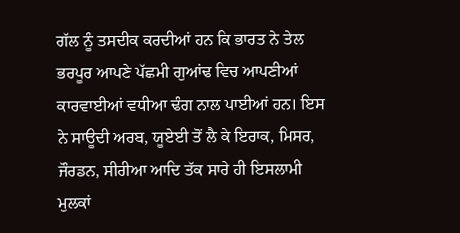ਗੱਲ ਨੂੰ ਤਸਦੀਕ ਕਰਦੀਆਂ ਹਨ ਕਿ ਭਾਰਤ ਨੇ ਤੇਲ ਭਰਪੂਰ ਆਪਣੇ ਪੱਛਮੀ ਗੁਆਂਢ ਵਿਚ ਆਪਣੀਆਂ ਕਾਰਵਾਈਆਂ ਵਧੀਆ ਢੰਗ ਨਾਲ ਪਾਈਆਂ ਹਨ। ਇਸ ਨੇ ਸਾਊਦੀ ਅਰਬ, ਯੂਏਈ ਤੋਂ ਲੈ ਕੇ ਇਰਾਕ, ਮਿਸਰ, ਜੌਰਡਨ, ਸੀਰੀਆ ਆਦਿ ਤੱਕ ਸਾਰੇ ਹੀ ਇਸਲਾਮੀ ਮੁਲਕਾਂ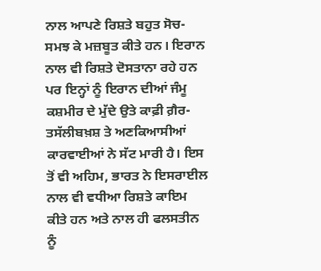ਨਾਲ ਆਪਣੇ ਰਿਸ਼ਤੇ ਬਹੁਤ ਸੋਚ-ਸਮਝ ਕੇ ਮਜ਼ਬੂਤ ਕੀਤੇ ਹਨ। ਇਰਾਨ ਨਾਲ ਵੀ ਰਿਸ਼ਤੇ ਦੋਸਤਾਨਾ ਰਹੇ ਹਨ ਪਰ ਇਨ੍ਹਾਂ ਨੂੰ ਇਰਾਨ ਦੀਆਂ ਜੰਮੂ ਕਸ਼ਮੀਰ ਦੇ ਮੁੱਦੇ ਉਤੇ ਕਾਫ਼ੀ ਗ਼ੈਰ-ਤਸੱਲੀਬਖ਼ਸ਼ ਤੇ ਅਣਕਿਆਸੀਆਂ ਕਾਰਵਾਈਆਂ ਨੇ ਸੱਟ ਮਾਰੀ ਹੈ। ਇਸ ਤੋਂ ਵੀ ਅਹਿਮ, ਭਾਰਤ ਨੇ ਇਸਰਾਈਲ ਨਾਲ ਵੀ ਵਧੀਆ ਰਿਸ਼ਤੇ ਕਾਇਮ ਕੀਤੇ ਹਨ ਅਤੇ ਨਾਲ ਹੀ ਫਲਸਤੀਨ ਨੂੰ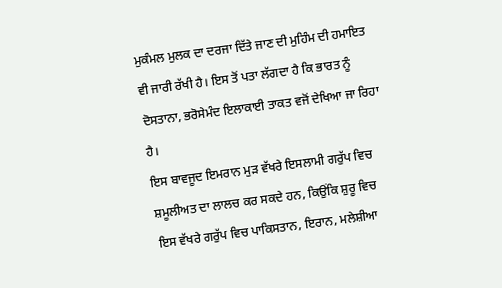ਮੁਕੰਮਲ ਮੁਲਕ ਦਾ ਦਰਜਾ ਦਿੱਤੇ ਜਾਣ ਦੀ ਮੁਹਿੰਮ ਦੀ ਹਮਾਇਤ ਵੀ ਜਾਰੀ ਰੱਖੀ ਹੈ। ਇਸ ਤੋਂ ਪਤਾ ਲੱਗਦਾ ਹੈ ਕਿ ਭਾਰਤ ਨੂੰ ਦੋਸਤਾਨਾ, ਭਰੋਸੇਮੰਦ ਇਲਾਕਾਈ ਤਾਕਤ ਵਜੋਂ ਦੇਖਿਆ ਜਾ ਰਿਹਾ ਹੈ।
ਇਸ ਬਾਵਜੂਦ ਇਮਰਾਨ ਮੁੜ ਵੱਖਰੇ ਇਸਲਾਮੀ ਗਰੁੱਪ ਵਿਚ ਸ਼ਮੂਲੀਅਤ ਦਾ ਲਾਲਚ ਕਰ ਸਕਦੇ ਹਨ, ਕਿਉਂਕਿ ਸ਼ੁਰੂ ਵਿਚ ਇਸ ਵੱਖਰੇ ਗਰੁੱਪ ਵਿਚ ਪਾਕਿਸਤਾਨ, ਇਰਾਨ, ਮਲੇਸ਼ੀਆ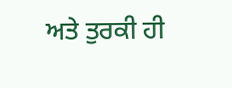ਅਤੇ ਤੁਰਕੀ ਹੀ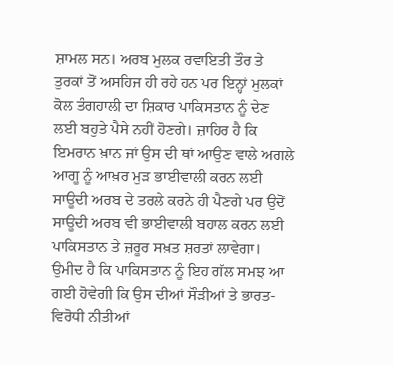ਸ਼ਾਮਲ ਸਨ। ਅਰਬ ਮੁਲਕ ਰਵਾਇਤੀ ਤੌਰ ਤੇ ਤੁਰਕਾਂ ਤੋਂ ਅਸਹਿਜ ਹੀ ਰਹੇ ਹਨ ਪਰ ਇਨ੍ਹਾਂ ਮੁਲਕਾਂ ਕੋਲ ਤੰਗਹਾਲੀ ਦਾ ਸ਼ਿਕਾਰ ਪਾਕਿਸਤਾਨ ਨੂੰ ਦੇਣ ਲਈ ਬਹੁਤੇ ਪੈਸੇ ਨਹੀਂ ਹੋਣਗੇ। ਜ਼ਾਹਿਰ ਹੈ ਕਿ ਇਮਰਾਨ ਖ਼ਾਨ ਜਾਂ ਉਸ ਦੀ ਥਾਂ ਆਉਣ ਵਾਲੇ ਅਗਲੇ ਆਗੂ ਨੂੰ ਆਖ਼ਰ ਮੁੜ ਭਾਈਵਾਲੀ ਕਰਨ ਲਈ ਸਾਊਦੀ ਅਰਬ ਦੇ ਤਰਲੇ ਕਰਨੇ ਹੀ ਪੈਣਗੇ ਪਰ ਉਦੋਂ ਸਾਊਦੀ ਅਰਬ ਵੀ ਭਾਈਵਾਲੀ ਬਹਾਲ ਕਰਨ ਲਈ ਪਾਕਿਸਤਾਨ ਤੇ ਜ਼ਰੂਰ ਸਖ਼ਤ ਸ਼ਰਤਾਂ ਲਾਵੇਗਾ। ਉਮੀਦ ਹੈ ਕਿ ਪਾਕਿਸਤਾਨ ਨੂੰ ਇਹ ਗੱਲ ਸਮਝ ਆ ਗਈ ਹੋਵੇਗੀ ਕਿ ਉਸ ਦੀਆਂ ਸੌੜੀਆਂ ਤੇ ਭਾਰਤ-ਵਿਰੋਧੀ ਨੀਤੀਆਂ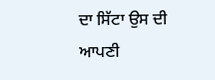ਦਾ ਸਿੱਟਾ ਉਸ ਦੀ ਆਪਣੀ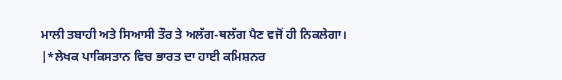ਮਾਲੀ ਤਬਾਹੀ ਅਤੇ ਸਿਆਸੀ ਤੌਰ ਤੇ ਅਲੱਗ-ਥਲੱਗ ਪੈਣ ਵਜੋਂ ਹੀ ਨਿਕਲੇਗਾ।
|*ਲੇਖਕ ਪਾਕਿਸਤਾਨ ਵਿਚ ਭਾਰਤ ਦਾ ਹਾਈ ਕਮਿਸ਼ਨਰ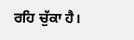ਰਹਿ ਚੁੱਕਾ ਹੈ।